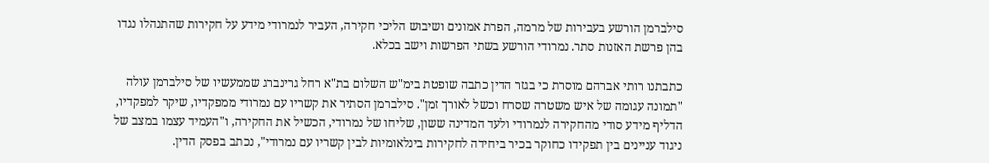סילברמן הורשע בעבירות של מרמה, הפרת אמונים ושיבוש הליכי חקירה, העביר לנמרודי מידע על חקירות שהתנהלו נגדו בהן פרשת האזנות סתר. נמרודי הורשע בשתי הפרשות וישב בכלא.

כתבתנו רותי אברהם מוסרת כי בגזר הדין כתבה שופטת בימ"ש השלום בת"א רחל גרינברג שממעשיו של סילברמן עולה "תמונה עגומה של איש משטרה שסרח וכשל לאורך זמן". סילברמן הסתיר את קשריו עם נמרודי ממפקדיו, שיקר למפקדיו, הדליף מידע סודי מהחקירה לנמרודי ולעד המדינה ששון, שליחו של נמרודי, הכשיל את החקירה, ו"העמיד עצמו במצב של ניגוד עניינים בין תפקידו כחוקר בכיר ביחידה לחקירות בינלאומיות לבין קשריו עם נמרודי", נכתב בפסק הדין.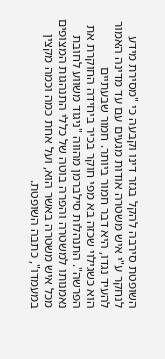השופטת סירבה להקל בגזר דינו וקבעה כי "מסירת מידע לנחקר ע"י איש משטרה אודות מגעים עם עד מדינה האמור להעיד נגדו, היא דבר חמור ביותר. חמור שבעתיים
הוא כשגילוי שכזה בא מפי חוקר בכיר ביחידה החוקרת את הפרשה". התנהלות סילברמן מהווה "ניגוד משווע לחובת נאמנותו למשטרה והפרה בוטה של כללי התנהגות המצופים מכל איש משטרה באשר הוא, ועל אחת כמה וכמה מקצין במעמדו", כתבה השופטת.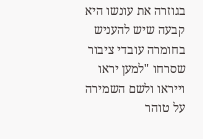בגוזרה את עונשו היא קבעה שיש להעניש בחומרה עובדי ציבור שסרחו "למען יראו וייראו ולשם השמירה על טוהר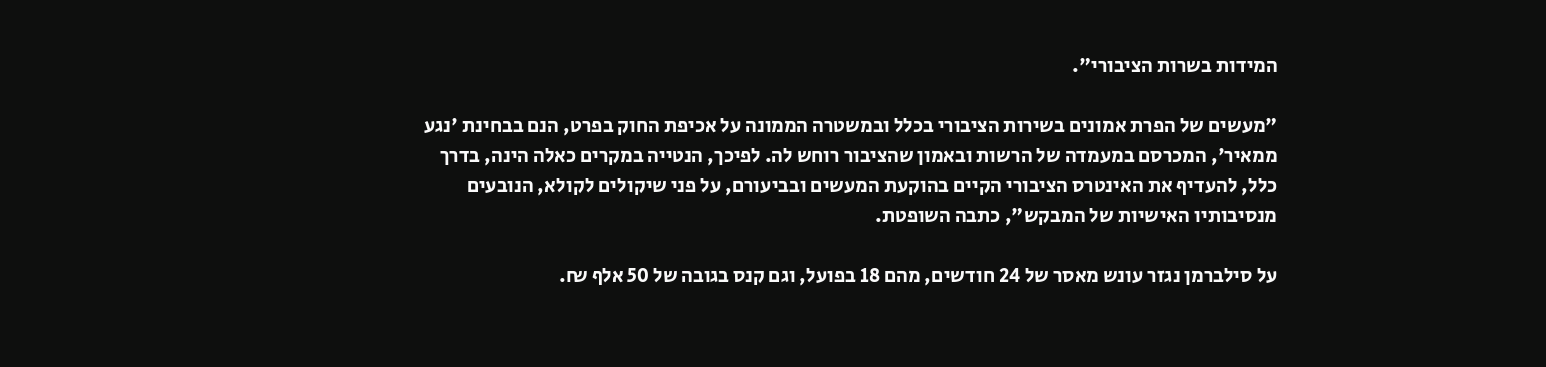המידות בשרות הציבורי".

"מעשים של הפרת אמונים בשירות הציבורי בכלל ובמשטרה הממונה על אכיפת החוק בפרט, הנם בבחינת 'נגע ממאיר', המכרסם במעמדה של הרשות ובאמון שהציבור רוחש לה. לפיכך, הנטייה במקרים כאלה הינה, בדרך כלל, להעדיף את האינטרס הציבורי הקיים בהוקעת המעשים ובביעורם, על פני שיקולים לקולא, הנובעים מנסיבותיו האישיות של המבקש", כתבה השופטת.

על סילברמן נגזר עונש מאסר של 24 חודשים, מהם 18 בפועל, וגם קנס בגובה של 50 אלף ₪.